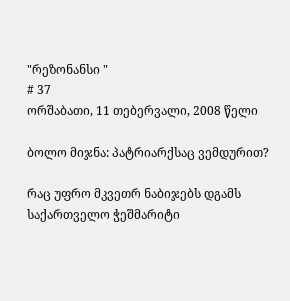"რეზონანსი "
# 37
ორშაბათი, 11 თებერვალი, 2008 წელი

ბოლო მიჯნა: პატრიარქსაც ვემდურით?

რაც უფრო მკვეთრ ნაბიჯებს დგამს საქართველო ჭეშმარიტი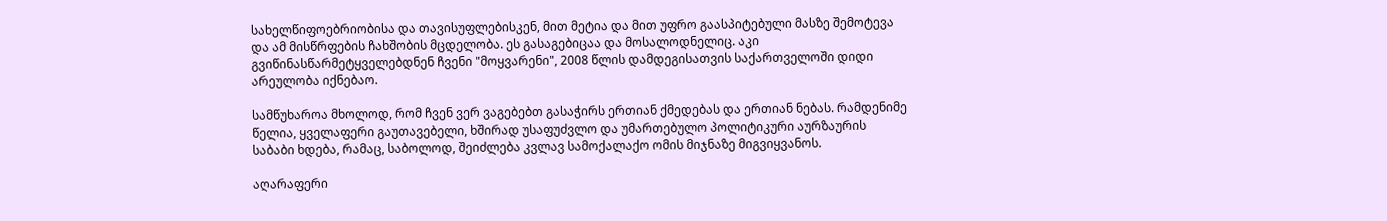სახელწიფოებრიობისა და თავისუფლებისკენ, მით მეტია და მით უფრო გაასპიტებული მასზე შემოტევა და ამ მისწრფების ჩახშობის მცდელობა. ეს გასაგებიცაა და მოსალოდნელიც. აკი გვიწინასწარმეტყველებდნენ ჩვენი "მოყვარენი", 2008 წლის დამდეგისათვის საქართველოში დიდი არეულობა იქნებაო.

სამწუხაროა მხოლოდ, რომ ჩვენ ვერ ვაგებებთ გასაჭირს ერთიან ქმედებას და ერთიან ნებას. რამდენიმე წელია, ყველაფერი გაუთავებელი, ხშირად უსაფუძვლო და უმართებულო პოლიტიკური აურზაურის საბაბი ხდება, რამაც, საბოლოდ, შეიძლება კვლავ სამოქალაქო ომის მიჯნაზე მიგვიყვანოს.

აღარაფერი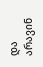და არავინ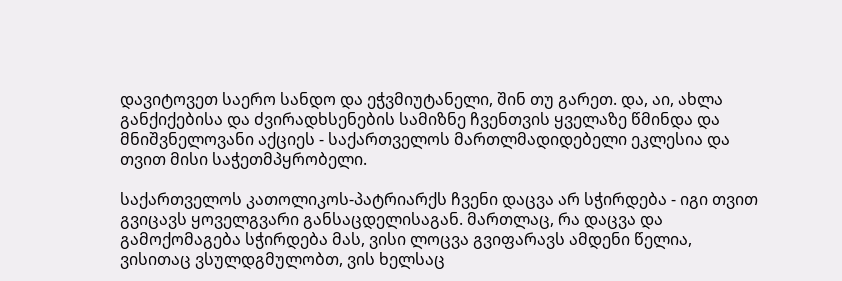დავიტოვეთ საერო სანდო და ეჭვმიუტანელი, შინ თუ გარეთ. და, აი, ახლა განქიქებისა და ძვირადხსენების სამიზნე ჩვენთვის ყველაზე წმინდა და მნიშვნელოვანი აქციეს - საქართველოს მართლმადიდებელი ეკლესია და თვით მისი საჭეთმპყრობელი.

საქართველოს კათოლიკოს-პატრიარქს ჩვენი დაცვა არ სჭირდება - იგი თვით გვიცავს ყოველგვარი განსაცდელისაგან. მართლაც, რა დაცვა და გამოქომაგება სჭირდება მას, ვისი ლოცვა გვიფარავს ამდენი წელია, ვისითაც ვსულდგმულობთ, ვის ხელსაც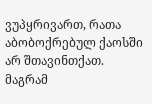ვუპყრივართ, რათა აბობოქრებულ ქაოსში არ შთავინთქათ. მაგრამ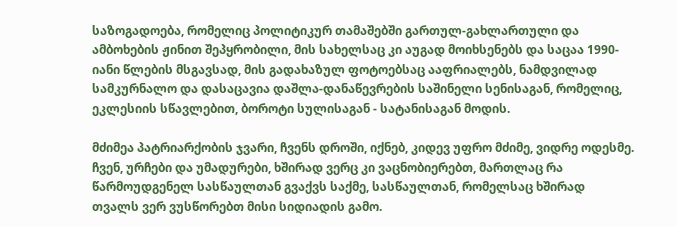საზოგადოება, რომელიც პოლიტიკურ თამაშებში გართულ-გახლართული და ამბოხების ჟინით შეპყრობილი, მის სახელსაც კი აუგად მოიხსენებს და საცაა 1990-იანი წლების მსგავსად, მის გადახაზულ ფოტოებსაც ააფრიალებს, ნამდვილად სამკურნალო და დასაცავია დაშლა-დანაწევრების საშინელი სენისაგან, რომელიც, ეკლესიის სწავლებით, ბოროტი სულისაგან - სატანისაგან მოდის.

მძიმეა პატრიარქობის ჯვარი, ჩვენს დროში, იქნებ, კიდევ უფრო მძიმე, ვიდრე ოდესმე. ჩვენ, ურჩები და უმადურები, ხშირად ვერც კი ვაცნობიერებთ, მართლაც რა წარმოუდგენელ სასწაულთან გვაქვს საქმე, სასწაულთან, რომელსაც ხშირად თვალს ვერ ვუსწორებთ მისი სიდიადის გამო.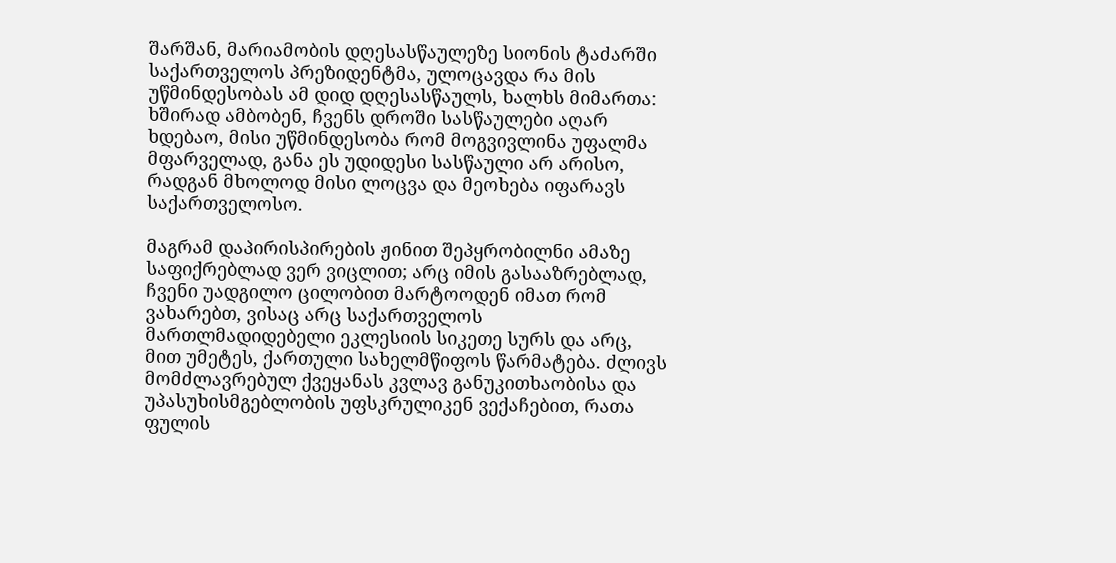შარშან, მარიამობის დღესასწაულეზე სიონის ტაძარში საქართველოს პრეზიდენტმა, ულოცავდა რა მის უწმინდესობას ამ დიდ დღესასწაულს, ხალხს მიმართა: ხშირად ამბობენ, ჩვენს დროში სასწაულები აღარ ხდებაო, მისი უწმინდესობა რომ მოგვივლინა უფალმა მფარველად, განა ეს უდიდესი სასწაული არ არისო, რადგან მხოლოდ მისი ლოცვა და მეოხება იფარავს საქართველოსო.

მაგრამ დაპირისპირების ჟინით შეპყრობილნი ამაზე საფიქრებლად ვერ ვიცლით; არც იმის გასააზრებლად, ჩვენი უადგილო ცილობით მარტოოდენ იმათ რომ ვახარებთ, ვისაც არც საქართველოს მართლმადიდებელი ეკლესიის სიკეთე სურს და არც, მით უმეტეს, ქართული სახელმწიფოს წარმატება. ძლივს მომძლავრებულ ქვეყანას კვლავ განუკითხაობისა და უპასუხისმგებლობის უფსკრულიკენ ვექაჩებით, რათა ფულის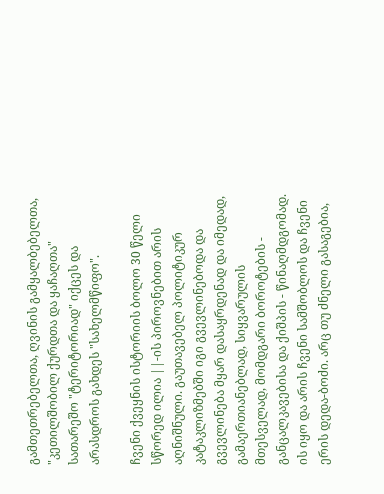გამთეთრებელთა, ღვინის გამყალბებელთა, "კეთილშობილ ქურდთა და ყაჩაღთა" სათარეშო "ტერიტორიად" იქცეს და არასდროს გახდეს "სახელმწიფო".

ჩვენი ქვეყნის ისტორიის ბოლო 30 წელი სწორედ ილია ||-ის პიროვნებით არის აღნიშნული. გაუთავებელ პოლიტიკურ კატაკლიზმებში იგი გვევლინებოდა და გვევლინება მყარ დასაყრდენად და იმედად, გამაერთიანებლად, სიყვარულის მთესველად, მომდგარი ბოროტების - განცალკავებისა და ქიშპის - წინაღმდგომად. ის იყო და არის ჩვენი სამშობლოს და ჩვენი ერის დედა-ბოძი. არც თუ ძნელი გასაგებია,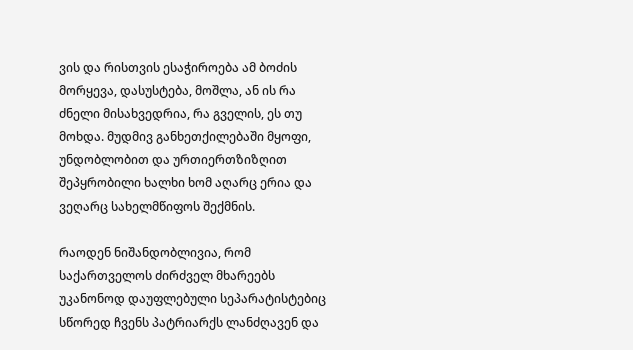ვის და რისთვის ესაჭიროება ამ ბოძის მორყევა, დასუსტება, მოშლა, ან ის რა ძნელი მისახვედრია, რა გველის, ეს თუ მოხდა. მუდმივ განხეთქილებაში მყოფი, უნდობლობით და ურთიერთზიზღით შეპყრობილი ხალხი ხომ აღარც ერია და ვეღარც სახელმწიფოს შექმნის.

რაოდენ ნიშანდობლივია, რომ საქართველოს ძირძველ მხარეებს უკანონოდ დაუფლებული სეპარატისტებიც სწორედ ჩვენს პატრიარქს ლანძღავენ და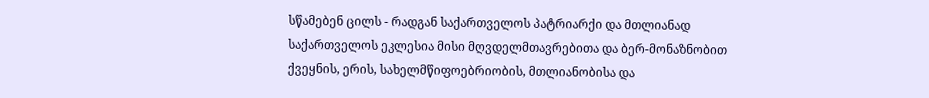სწამებენ ცილს - რადგან საქართველოს პატრიარქი და მთლიანად საქართველოს ეკლესია მისი მღვდელმთავრებითა და ბერ-მონაზნობით ქვეყნის, ერის, სახელმწიფოებრიობის, მთლიანობისა და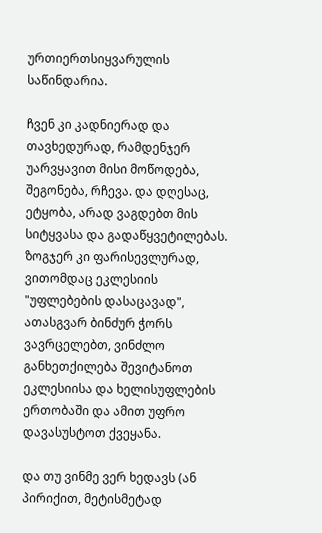ურთიერთსიყვარულის საწინდარია.

ჩვენ კი კადნიერად და თავხედურად, რამდენჯერ უარვყავით მისი მოწოდება, შეგონება, რჩევა. და დღესაც, ეტყობა, არად ვაგდებთ მის სიტყვასა და გადაწყვეტილებას. ზოგჯერ კი ფარისევლურად, ვითომდაც ეკლესიის "უფლებების დასაცავად", ათასგვარ ბინძურ ჭორს ვავრცელებთ, ვინძლო განხეთქილება შევიტანოთ ეკლესიისა და ხელისუფლების ერთობაში და ამით უფრო დავასუსტოთ ქვეყანა.

და თუ ვინმე ვერ ხედავს (ან პირიქით, მეტისმეტად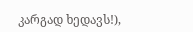კარგად ხედავს!),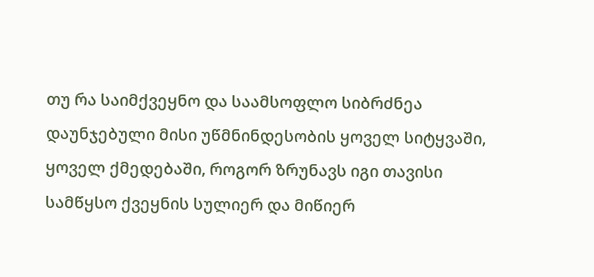თუ რა საიმქვეყნო და საამსოფლო სიბრძნეა დაუნჯებული მისი უწმნინდესობის ყოველ სიტყვაში, ყოველ ქმედებაში, როგორ ზრუნავს იგი თავისი სამწყსო ქვეყნის სულიერ და მიწიერ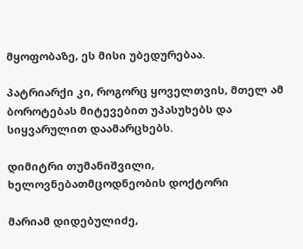მყოფობაზე, ეს მისი უბედურებაა.

პატრიარქი კი, როგორც ყოველთვის, მთელ ამ ბოროტებას მიტევებით უპასუხებს და სიყვარულით დაამარცხებს.

დიმიტრი თუმანიშვილი, ხელოვნებათმცოდნეობის დოქტორი

მარიამ დიდებულიძე,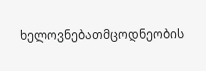ხელოვნებათმცოდნეობის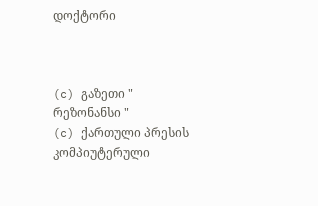დოქტორი



(c) გაზეთი " რეზონანსი "
(c) ქართული პრესის კომპიუტერული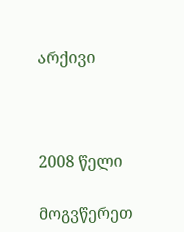არქივი



2008 წელი

მოგვწერეთ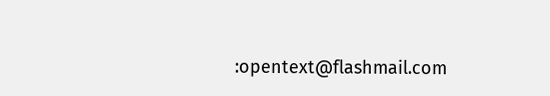:opentext@flashmail.com